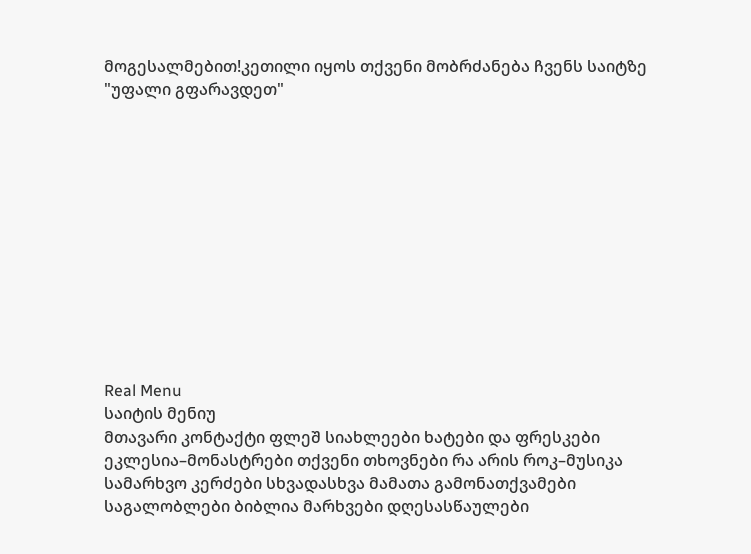მოგესალმებით!კეთილი იყოს თქვენი მობრძანება ჩვენს საიტზე "უფალი გფარავდეთ"












Real Menu
საიტის მენიუ
მთავარი კონტაქტი ფლეშ სიახლეები ხატები და ფრესკები ეკლესია–მონასტრები თქვენი თხოვნები რა არის როკ–მუსიკა სამარხვო კერძები სხვადასხვა მამათა გამონათქვამები საგალობლები ბიბლია მარხვები დღესასწაულები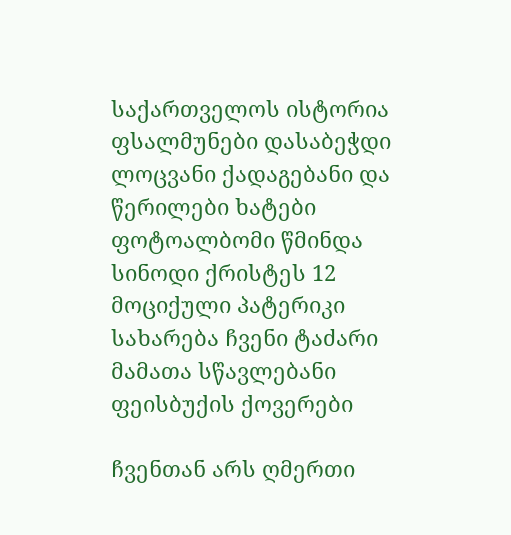საქართველოს ისტორია ფსალმუნები დასაბეჭდი ლოცვანი ქადაგებანი და წერილები ხატები ფოტოალბომი წმინდა სინოდი ქრისტეს 12 მოციქული პატერიკი სახარება ჩვენი ტაძარი მამათა სწავლებანი
ფეისბუქის ქოვერები

ჩვენთან არს ღმერთი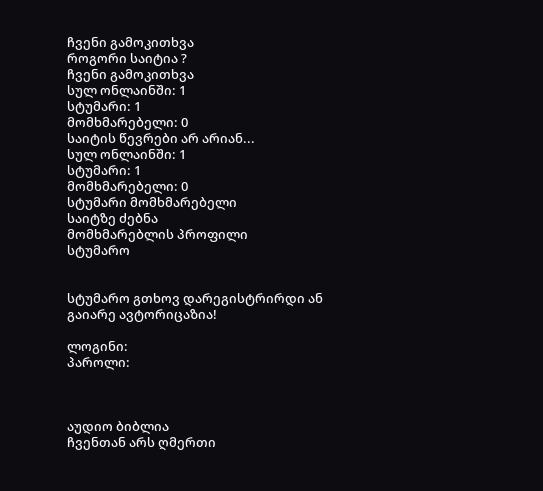ჩვენი გამოკითხვა
როგორი საიტია ?
ჩვენი გამოკითხვა
სულ ონლაინში: 1
სტუმარი: 1
მომხმარებელი: 0
საიტის წევრები არ არიან...
სულ ონლაინში: 1
სტუმარი: 1
მომხმარებელი: 0
სტუმარი მომხმარებელი
საიტზე ძებნა
მომხმარებლის პროფილი
სტუმარო


სტუმარო გთხოვ დარეგისტრირდი ან გაიარე ავტორიცაზია!

ლოგინი:
პაროლი:



აუდიო ბიბლია
ჩვენთან არს ღმერთი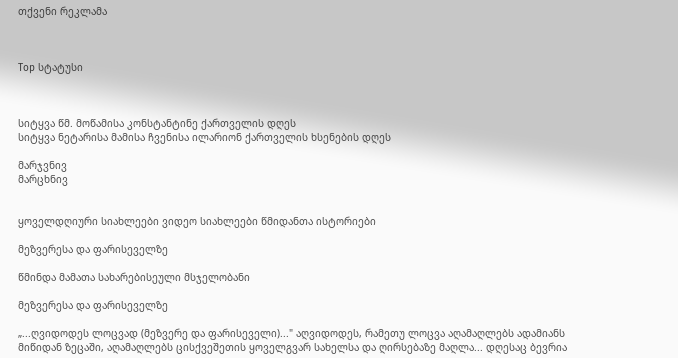თქვენი რეკლამა



Top სტატუსი



სიტყვა წმ. მოწამისა კონსტანტინე ქართველის დღეს
სიტყვა ნეტარისა მამისა ჩვენისა ილარიონ ქართველის ხსენების დღეს

მარჯვნივ
მარცხნივ


ყოველდღიური სიახლეები ვიდეო სიახლეები წმიდანთა ისტორიები

მეზვერესა და ფარისეველზე

წმინდა მამათა სახარებისეული მსჯელობანი

მეზვერესა და ფარისეველზე

„...ღვიდოდეს ლოცვად (მეზვერე და ფარისეველი)..." აღვიდოდეს, რამეთუ ლოცვა აღამაღლებს ადამიანს მიწიდან ზეცაში, აღამაღლებს ცისქვეშეთის ყოველგვარ სახელსა და ღირსებაზე მაღლა... დღესაც ბევრია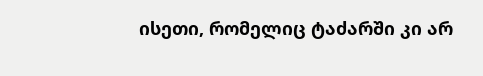ისეთი, რომელიც ტაძარში კი არ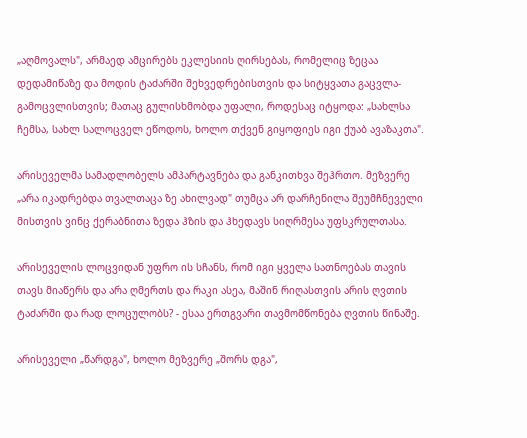„აღმოვალს", არმაედ ამცირებს ეკლესიის ღირსებას, რომელიც ზეცაა დედამიწაზე და მოდის ტაძარში შეხვედრებისთვის და სიტყვათა გაცვლა-გამოცვლისთვის; მათაც გულისხმობდა უფალი, როდესაც იტყოდა: „სახლსა ჩემსა, სახლ სალოცველ ეწოდოს, ხოლო თქვენ გიყოფიეს იგი ქუაბ ავაზაკთა".

არისეველმა სამადლობელს ამპარტავნება და განკითხვა შეჰრთო. მეზვერე „არა იკადრებდა თვალთაცა ზე ახილვად" თუმცა არ დარჩენილა შეუმჩნეველი მისთვის ვინც ქერაბნითა ზედა ჰზის და ჰხედავს სიღრმესა უფსკრულთასა.

არისეველის ლოცვიდან უფრო ის სჩანს, რომ იგი ყველა სათნოებას თავის თავს მიაწერს და არა ღმერთს და რაკი ასეა, მაშინ რიღასთვის არის ღვთის ტაძარში და რად ლოცულობს? - ესაა ერთგვარი თავმომწონება ღვთის წინაშე.

არისეველი „წარდგა", ხოლო მეზვერე „შორს დგა",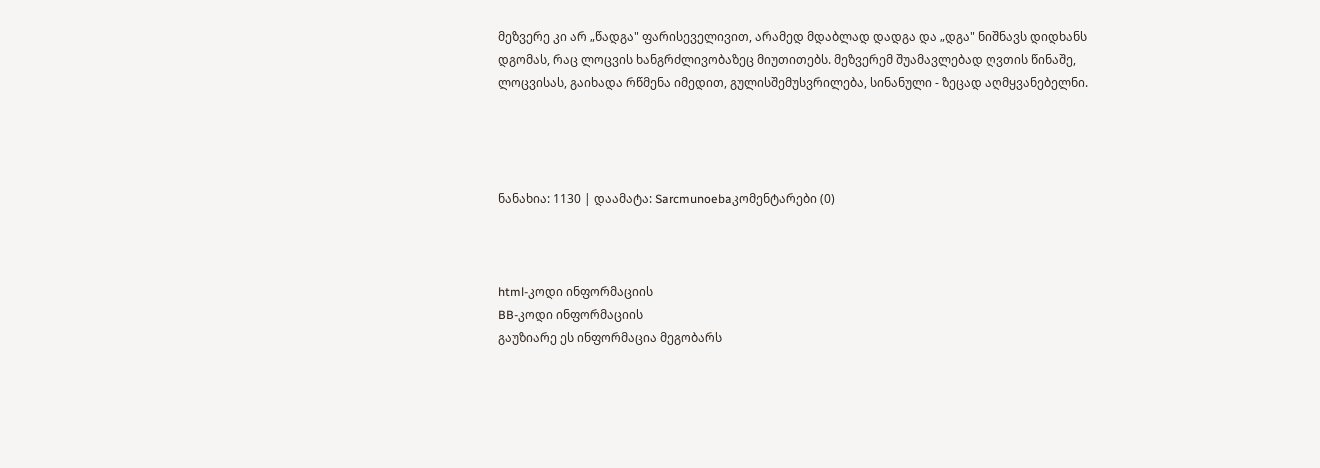მეზვერე კი არ „წადგა" ფარისეველივით, არამედ მდაბლად დადგა და „დგა" ნიშნავს დიდხანს დგომას, რაც ლოცვის ხანგრძლივობაზეც მიუთითებს. მეზვერემ შუამავლებად ღვთის წინაშე, ლოცვისას, გაიხადა რწმენა იმედით, გულისშემუსვრილება, სინანული - ზეცად აღმყვანებელნი.




ნანახია: 1130 | დაამატა: Sarcmunoebaკომენტარები (0)



html-კოდი ინფორმაციის
BB-კოდი ინფორმაციის
გაუზიარე ეს ინფორმაცია მეგობარს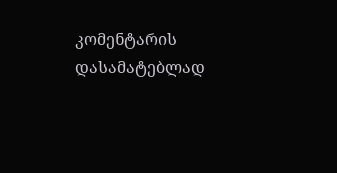კომენტარის დასამატებლად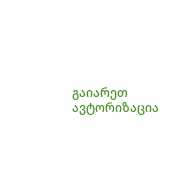გაიარეთ ავტორიზაცია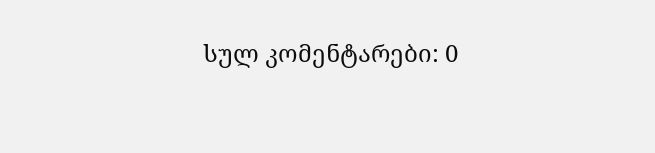სულ კომენტარები: 0